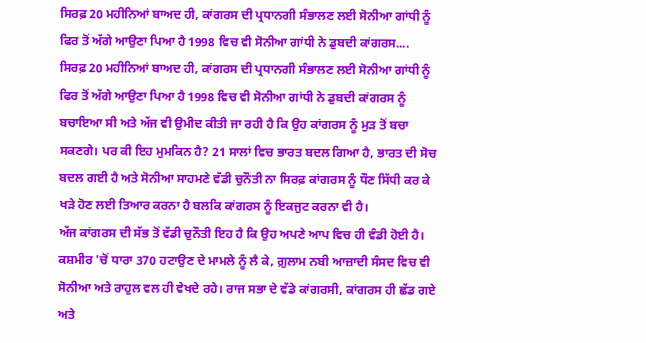ਸਿਰਫ਼ 20 ਮਹੀਨਿਆਂ ਬਾਅਦ ਹੀ, ਕਾਂਗਰਸ ਦੀ ਪ੍ਰਧਾਨਗੀ ਸੰਭਾਲਣ ਲਈ ਸੋਨੀਆ ਗਾਂਧੀ ਨੂੰ ਫਿਰ ਤੋਂ ਅੱਗੇ ਆਉਣਾ ਪਿਆ ਹੈ 1998 ਵਿਚ ਵੀ ਸੋਨੀਆ ਗਾਂਧੀ ਨੇ ਡੁਬਦੀ ਕਾਂਗਰਸ....
ਸਿਰਫ਼ 20 ਮਹੀਨਿਆਂ ਬਾਅਦ ਹੀ, ਕਾਂਗਰਸ ਦੀ ਪ੍ਰਧਾਨਗੀ ਸੰਭਾਲਣ ਲਈ ਸੋਨੀਆ ਗਾਂਧੀ ਨੂੰ ਫਿਰ ਤੋਂ ਅੱਗੇ ਆਉਣਾ ਪਿਆ ਹੈ 1998 ਵਿਚ ਵੀ ਸੋਨੀਆ ਗਾਂਧੀ ਨੇ ਡੁਬਦੀ ਕਾਂਗਰਸ ਨੂੰ ਬਚਾਇਆ ਸੀ ਅਤੇ ਅੱਜ ਵੀ ਉਮੀਦ ਕੀਤੀ ਜਾ ਰਹੀ ਹੈ ਕਿ ਉਹ ਕਾਂਗਰਸ ਨੂੰ ਮੁੜ ਤੋਂ ਬਚਾ ਸਕਣਗੇ। ਪਰ ਕੀ ਇਹ ਮੁਮਕਿਨ ਹੈ? 21 ਸਾਲਾਂ ਵਿਚ ਭਾਰਤ ਬਦਲ ਗਿਆ ਹੈ, ਭਾਰਤ ਦੀ ਸੋਚ ਬਦਲ ਗਈ ਹੈ ਅਤੇ ਸੋਨੀਆ ਸਾਹਮਣੇ ਵੱਡੀ ਚੁਨੌਤੀ ਨਾ ਸਿਰਫ਼ ਕਾਂਗਰਸ ਨੂੰ ਧੌਣ ਸਿੱਧੀ ਕਰ ਕੇ ਖੜੇ ਹੋਣ ਲਈ ਤਿਆਰ ਕਰਨਾ ਹੈ ਬਲਕਿ ਕਾਂਗਰਸ ਨੂੰ ਇਕਜੁਟ ਕਰਨਾ ਵੀ ਹੈ।
ਅੱਜ ਕਾਂਗਰਸ ਦੀ ਸੱਭ ਤੋਂ ਵੱਡੀ ਚੁਨੌਤੀ ਇਹ ਹੈ ਕਿ ਉਹ ਅਪਣੇ ਆਪ ਵਿਚ ਹੀ ਵੰਡੀ ਹੋਈ ਹੈ। ਕਸ਼ਮੀਰ 'ਚੋਂ ਧਾਰਾ 370 ਹਟਾਉਣ ਦੇ ਮਾਮਲੇ ਨੂੰ ਲੈ ਕੇ, ਗ਼ੁਲਾਮ ਨਬੀ ਆਜ਼ਾਦੀ ਸੰਸਦ ਵਿਚ ਵੀ ਸੋਨੀਆ ਅਤੇ ਰਾਹੁਲ ਵਲ ਹੀ ਵੇਖਦੇ ਰਹੇ। ਰਾਜ ਸਭਾ ਦੇ ਵੱਡੇ ਕਾਂਗਰਸੀ, ਕਾਂਗਰਸ ਹੀ ਛੱਡ ਗਏ ਅਤੇ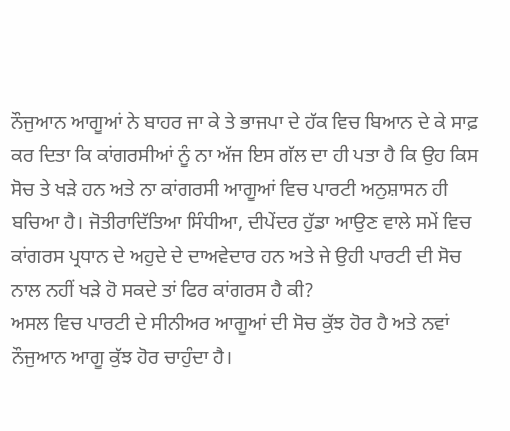ਨੌਜੁਆਨ ਆਗੂਆਂ ਨੇ ਬਾਹਰ ਜਾ ਕੇ ਤੇ ਭਾਜਪਾ ਦੇ ਹੱਕ ਵਿਚ ਬਿਆਨ ਦੇ ਕੇ ਸਾਫ਼ ਕਰ ਦਿਤਾ ਕਿ ਕਾਂਗਰਸੀਆਂ ਨੂੰ ਨਾ ਅੱਜ ਇਸ ਗੱਲ ਦਾ ਹੀ ਪਤਾ ਹੈ ਕਿ ਉਹ ਕਿਸ ਸੋਚ ਤੇ ਖੜੇ ਹਨ ਅਤੇ ਨਾ ਕਾਂਗਰਸੀ ਆਗੂਆਂ ਵਿਚ ਪਾਰਟੀ ਅਨੁਸ਼ਾਸਨ ਹੀ ਬਚਿਆ ਹੈ। ਜੋਤੀਰਾਦਿੱਤਿਆ ਸਿੰਧੀਆ, ਦੀਪੇਂਦਰ ਹੁੱਡਾ ਆਉਣ ਵਾਲੇ ਸਮੇਂ ਵਿਚ ਕਾਂਗਰਸ ਪ੍ਰਧਾਨ ਦੇ ਅਹੁਦੇ ਦੇ ਦਾਅਵੇਦਾਰ ਹਨ ਅਤੇ ਜੇ ਉਹੀ ਪਾਰਟੀ ਦੀ ਸੋਚ ਨਾਲ ਨਹੀਂ ਖੜੇ ਹੋ ਸਕਦੇ ਤਾਂ ਫਿਰ ਕਾਂਗਰਸ ਹੈ ਕੀ?
ਅਸਲ ਵਿਚ ਪਾਰਟੀ ਦੇ ਸੀਨੀਅਰ ਆਗੂਆਂ ਦੀ ਸੋਚ ਕੁੱਝ ਹੋਰ ਹੈ ਅਤੇ ਨਵਾਂ ਨੌਜੁਆਨ ਆਗੂ ਕੁੱਝ ਹੋਰ ਚਾਹੁੰਦਾ ਹੈ।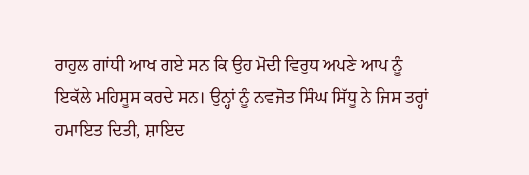ਰਾਹੁਲ ਗਾਂਧੀ ਆਖ ਗਏ ਸਨ ਕਿ ਉਹ ਮੋਦੀ ਵਿਰੁਧ ਅਪਣੇ ਆਪ ਨੂੰ ਇਕੱਲੇ ਮਹਿਸੂਸ ਕਰਦੇ ਸਨ। ਉਨ੍ਹਾਂ ਨੂੰ ਨਵਜੋਤ ਸਿੰਘ ਸਿੱਧੂ ਨੇ ਜਿਸ ਤਰ੍ਹਾਂ ਹਮਾਇਤ ਦਿਤੀ, ਸ਼ਾਇਦ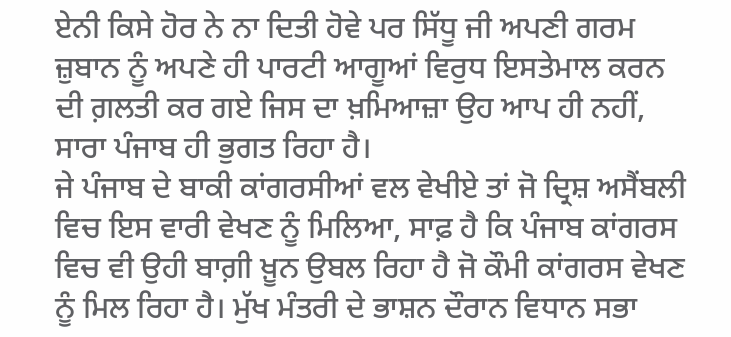ਏਨੀ ਕਿਸੇ ਹੋਰ ਨੇ ਨਾ ਦਿਤੀ ਹੋਵੇ ਪਰ ਸਿੱਧੂ ਜੀ ਅਪਣੀ ਗਰਮ ਜ਼ੁਬਾਨ ਨੂੰ ਅਪਣੇ ਹੀ ਪਾਰਟੀ ਆਗੂਆਂ ਵਿਰੁਧ ਇਸਤੇਮਾਲ ਕਰਨ ਦੀ ਗ਼ਲਤੀ ਕਰ ਗਏ ਜਿਸ ਦਾ ਖ਼ਮਿਆਜ਼ਾ ਉਹ ਆਪ ਹੀ ਨਹੀਂ, ਸਾਰਾ ਪੰਜਾਬ ਹੀ ਭੁਗਤ ਰਿਹਾ ਹੈ।
ਜੇ ਪੰਜਾਬ ਦੇ ਬਾਕੀ ਕਾਂਗਰਸੀਆਂ ਵਲ ਵੇਖੀਏ ਤਾਂ ਜੋ ਦ੍ਰਿਸ਼ ਅਸੈਂਬਲੀ ਵਿਚ ਇਸ ਵਾਰੀ ਵੇਖਣ ਨੂੰ ਮਿਲਿਆ, ਸਾਫ਼ ਹੈ ਕਿ ਪੰਜਾਬ ਕਾਂਗਰਸ ਵਿਚ ਵੀ ਉਹੀ ਬਾਗ਼ੀ ਖ਼ੂਨ ਉਬਲ ਰਿਹਾ ਹੈ ਜੋ ਕੌਮੀ ਕਾਂਗਰਸ ਵੇਖਣ ਨੂੰ ਮਿਲ ਰਿਹਾ ਹੈ। ਮੁੱਖ ਮੰਤਰੀ ਦੇ ਭਾਸ਼ਨ ਦੌਰਾਨ ਵਿਧਾਨ ਸਭਾ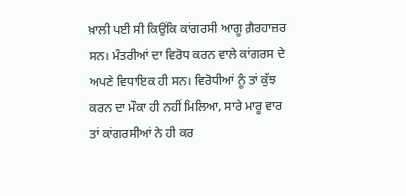ਖ਼ਾਲੀ ਪਈ ਸੀ ਕਿਉਂਕਿ ਕਾਂਗਰਸੀ ਆਗੂ ਗ਼ੈਰਹਾਜ਼ਰ ਸਨ। ਮੰਤਰੀਆਂ ਦਾ ਵਿਰੋਧ ਕਰਨ ਵਾਲੇ ਕਾਂਗਰਸ ਦੇ ਅਪਣੇ ਵਿਧਾਇਕ ਹੀ ਸਨ। ਵਿਰੋਧੀਆਂ ਨੂੰ ਤਾਂ ਕੁੱਝ ਕਰਨ ਦਾ ਮੌਕਾ ਹੀ ਨਹੀਂ ਮਿਲਿਆ, ਸਾਰੇ ਮਾਰੂ ਵਾਰ ਤਾਂ ਕਾਂਗਰਸੀਆਂ ਨੇ ਹੀ ਕਰ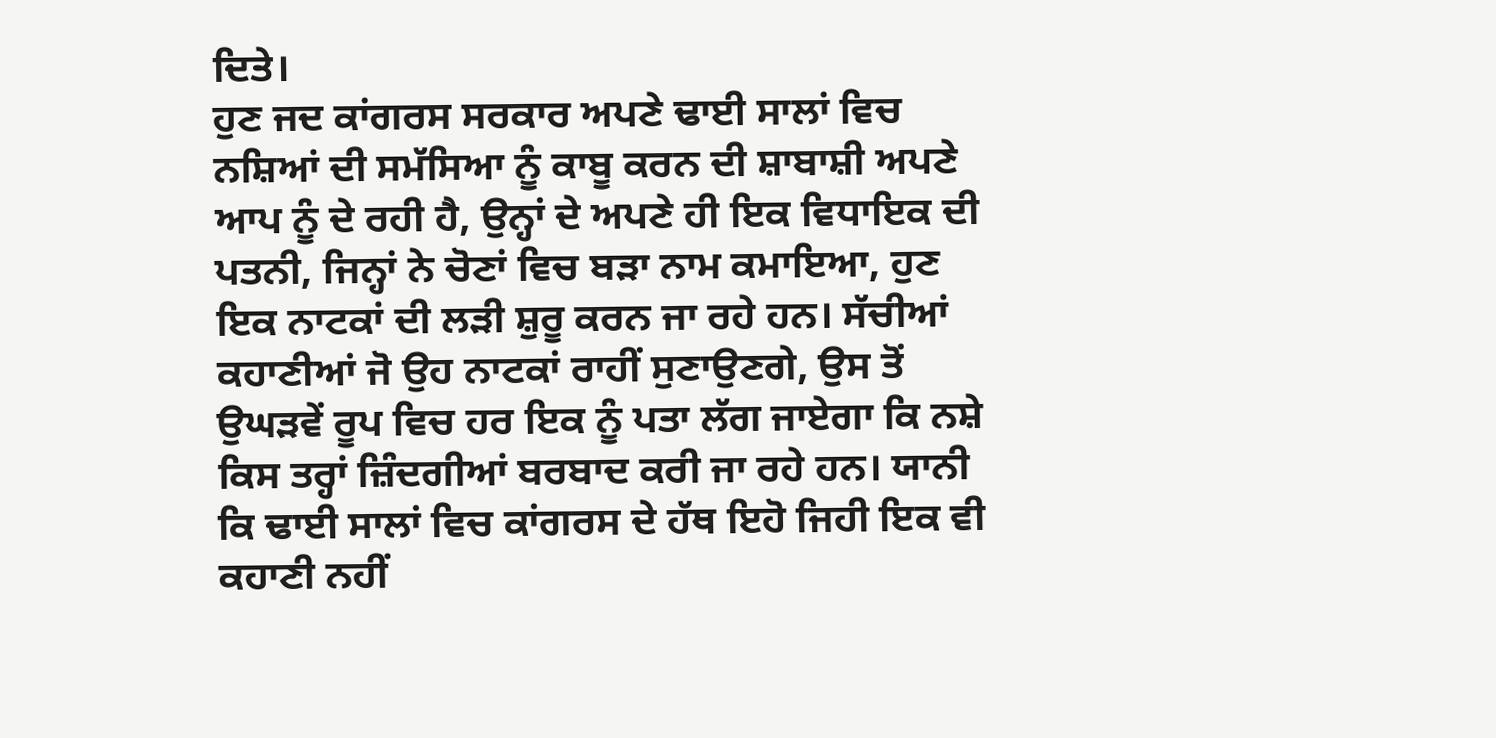ਦਿਤੇ।
ਹੁਣ ਜਦ ਕਾਂਗਰਸ ਸਰਕਾਰ ਅਪਣੇ ਢਾਈ ਸਾਲਾਂ ਵਿਚ ਨਸ਼ਿਆਂ ਦੀ ਸਮੱਸਿਆ ਨੂੰ ਕਾਬੂ ਕਰਨ ਦੀ ਸ਼ਾਬਾਸ਼ੀ ਅਪਣੇ ਆਪ ਨੂੰ ਦੇ ਰਹੀ ਹੈ, ਉਨ੍ਹਾਂ ਦੇ ਅਪਣੇ ਹੀ ਇਕ ਵਿਧਾਇਕ ਦੀ ਪਤਨੀ, ਜਿਨ੍ਹਾਂ ਨੇ ਚੋਣਾਂ ਵਿਚ ਬੜਾ ਨਾਮ ਕਮਾਇਆ, ਹੁਣ ਇਕ ਨਾਟਕਾਂ ਦੀ ਲੜੀ ਸ਼ੁਰੂ ਕਰਨ ਜਾ ਰਹੇ ਹਨ। ਸੱਚੀਆਂ ਕਹਾਣੀਆਂ ਜੋ ਉਹ ਨਾਟਕਾਂ ਰਾਹੀਂ ਸੁਣਾਉਣਗੇ, ਉਸ ਤੋਂ ਉਘੜਵੇਂ ਰੂਪ ਵਿਚ ਹਰ ਇਕ ਨੂੰ ਪਤਾ ਲੱਗ ਜਾਏਗਾ ਕਿ ਨਸ਼ੇ ਕਿਸ ਤਰ੍ਹਾਂ ਜ਼ਿੰਦਗੀਆਂ ਬਰਬਾਦ ਕਰੀ ਜਾ ਰਹੇ ਹਨ। ਯਾਨੀ ਕਿ ਢਾਈ ਸਾਲਾਂ ਵਿਚ ਕਾਂਗਰਸ ਦੇ ਹੱਥ ਇਹੋ ਜਿਹੀ ਇਕ ਵੀ ਕਹਾਣੀ ਨਹੀਂ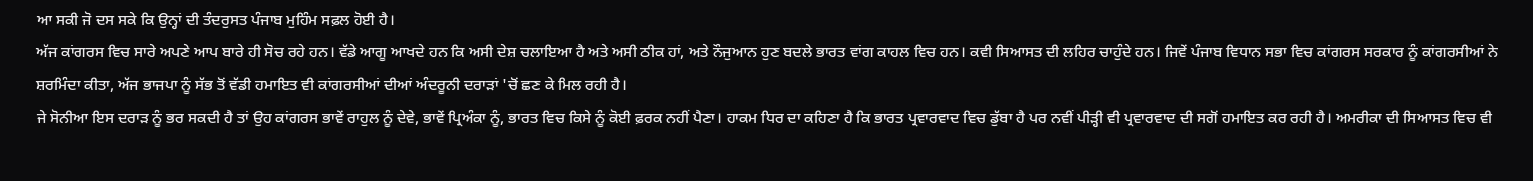ਆ ਸਕੀ ਜੋ ਦਸ ਸਕੇ ਕਿ ਉਨ੍ਹਾਂ ਦੀ ਤੰਦਰੁਸਤ ਪੰਜਾਬ ਮੁਹਿੰਮ ਸਫ਼ਲ ਹੋਈ ਹੈ।
ਅੱਜ ਕਾਂਗਰਸ ਵਿਚ ਸਾਰੇ ਅਪਣੇ ਆਪ ਬਾਰੇ ਹੀ ਸੋਚ ਰਹੇ ਹਨ। ਵੱਡੇ ਆਗੂ ਆਖਦੇ ਹਨ ਕਿ ਅਸੀ ਦੇਸ਼ ਚਲਾਇਆ ਹੈ ਅਤੇ ਅਸੀ ਠੀਕ ਹਾਂ, ਅਤੇ ਨੌਜੁਆਨ ਹੁਣ ਬਦਲੇ ਭਾਰਤ ਵਾਂਗ ਕਾਹਲ ਵਿਚ ਹਨ। ਕਵੀ ਸਿਆਸਤ ਦੀ ਲਹਿਰ ਚਾਹੁੰਦੇ ਹਨ। ਜਿਵੇਂ ਪੰਜਾਬ ਵਿਧਾਨ ਸਭਾ ਵਿਚ ਕਾਂਗਰਸ ਸਰਕਾਰ ਨੂੰ ਕਾਂਗਰਸੀਆਂ ਨੇ ਸ਼ਰਮਿੰਦਾ ਕੀਤਾ, ਅੱਜ ਭਾਜਪਾ ਨੂੰ ਸੱਭ ਤੋਂ ਵੱਡੀ ਹਮਾਇਤ ਵੀ ਕਾਂਗਰਸੀਆਂ ਦੀਆਂ ਅੰਦਰੂਨੀ ਦਰਾੜਾਂ 'ਚੋਂ ਛਣ ਕੇ ਮਿਲ ਰਹੀ ਹੈ।
ਜੇ ਸੋਨੀਆ ਇਸ ਦਰਾੜ ਨੂੰ ਭਰ ਸਕਦੀ ਹੈ ਤਾਂ ਉਹ ਕਾਂਗਰਸ ਭਾਵੇਂ ਰਾਹੁਲ ਨੂੰ ਦੇਵੇ, ਭਾਵੇਂ ਪ੍ਰਿਅੰਕਾ ਨੂੰ, ਭਾਰਤ ਵਿਚ ਕਿਸੇ ਨੂੰ ਕੋਈ ਫ਼ਰਕ ਨਹੀਂ ਪੈਣਾ। ਹਾਕਮ ਧਿਰ ਦਾ ਕਹਿਣਾ ਹੈ ਕਿ ਭਾਰਤ ਪ੍ਰਵਾਰਵਾਦ ਵਿਚ ਡੁੱਬਾ ਹੈ ਪਰ ਨਵੀਂ ਪੀੜ੍ਹੀ ਵੀ ਪ੍ਰਵਾਰਵਾਦ ਦੀ ਸਗੋਂ ਹਮਾਇਤ ਕਰ ਰਹੀ ਹੈ। ਅਮਰੀਕਾ ਦੀ ਸਿਆਸਤ ਵਿਚ ਵੀ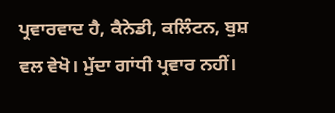ਪ੍ਰਵਾਰਵਾਦ ਹੈ, ਕੈਨੇਡੀ, ਕਲਿੰਟਨ, ਬੁਸ਼ ਵਲ ਵੇਖੋ। ਮੁੱਦਾ ਗਾਂਧੀ ਪ੍ਰਵਾਰ ਨਹੀਂ।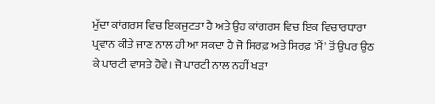ਮੁੱਦਾ ਕਾਂਗਰਸ ਵਿਚ ਇਕਜੁਟਤਾ ਹੈ ਅਤੇ ਉਹ ਕਾਂਗਰਸ ਵਿਚ ਇਕ ਵਿਚਾਰਧਾਰਾ ਪ੍ਰਵਾਨ ਕੀਤੇ ਜਾਣ ਨਾਲ ਹੀ ਆ ਸਕਦਾ ਹੈ ਜੋ ਸਿਰਫ਼ ਅਤੇ ਸਿਰਫ਼ 'ਮੈਂ' ਤੋਂ ਉਪਰ ਉਠ ਕੇ ਪਾਰਟੀ ਵਾਸਤੇ ਹੋਵੇ। ਜੋ ਪਾਰਟੀ ਨਾਲ ਨਹੀਂ ਖੜਾ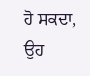ਹੋ ਸਕਦਾ, ਉਹ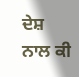ਦੇਸ਼ ਨਾਲ ਕੀ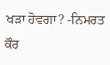ਖੜਾ ਹੋਵਗਾ? -ਨਿਮਰਤ ਕੌਰ